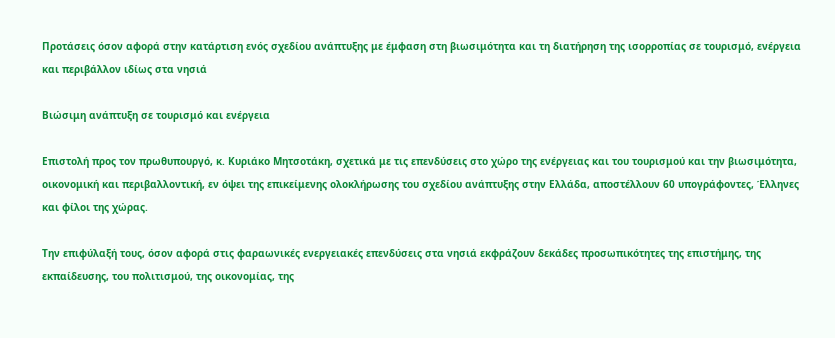Προτάσεις όσον αφορά στην κατάρτιση ενός σχεδίου ανάπτυξης με έμφαση στη βιωσιμότητα και τη διατήρηση της ισορροπίας σε τουρισμό, ενέργεια και περιβάλλον ιδίως στα νησιά

Βιώσιμη ανάπτυξη σε τουρισμό και ενέργεια

Επιστολή προς τον πρωθυπουργό, κ. Κυριάκο Μητσοτάκη, σχετικά με τις επενδύσεις στο χώρο της ενέργειας και του τουρισμού και την βιωσιμότητα, οικονομική και περιβαλλοντική, εν όψει της επικείμενης ολοκλήρωσης του σχεδίου ανάπτυξης στην Ελλάδα, αποστέλλουν 60 υπογράφοντες, Έλληνες και φίλοι της χώρας.

Την επιφύλαξή τους, όσον αφορά στις φαραωνικές ενεργειακές επενδύσεις στα νησιά εκφράζουν δεκάδες προσωπικότητες της επιστήμης, της εκπαίδευσης, του πολιτισμού, της οικονομίας, της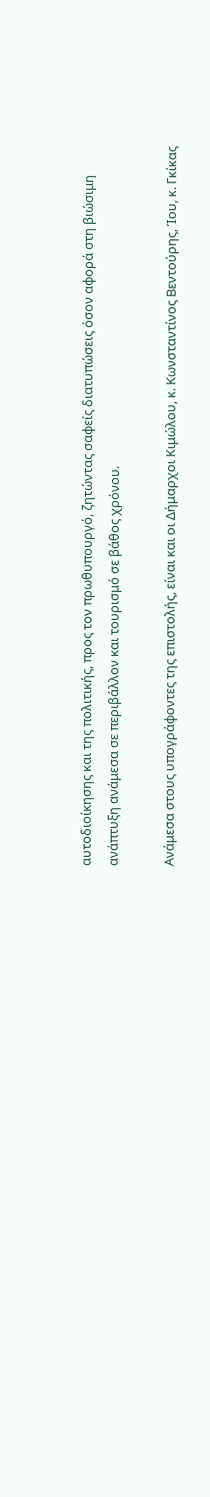αυτοδιοίκησης και της πολιτικής, προς τον πρωθυπουργό, ζητώντας σαφείς διατυπώσεις όσον αφορά στη βιώσιμη ανάπτυξη ανάμεσα σε περιβάλλον και τουρισμό σε βάθος χρόνου.

Ανάμεσα στους υπογράφοντες της επιστολής, είναι και οι Δήμαρχοι Κιμώλου, κ. Κωνσταντίνος Βεντούρης, Ίου, κ. Γκίκας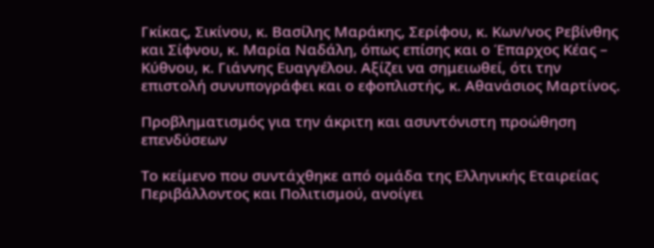Γκίκας, Σικίνου, κ. Βασίλης Μαράκης, Σερίφου, κ. Κων/νος Ρεβίνθης και Σίφνου, κ. Μαρία Ναδάλη, όπως επίσης και ο Έπαρχος Κέας – Κύθνου, κ. Γιάννης Ευαγγέλου. Αξίζει να σημειωθεί, ότι την επιστολή συνυπογράφει και ο εφοπλιστής, κ. Αθανάσιος Μαρτίνος.

Προβληματισμός για την άκριτη και ασυντόνιστη προώθηση επενδύσεων

Το κείμενο που συντάχθηκε από ομάδα της Ελληνικής Εταιρείας Περιβάλλοντος και Πολιτισμού, ανοίγει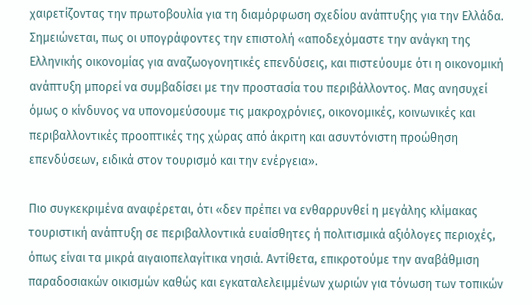χαιρετίζοντας την πρωτοβουλία για τη διαμόρφωση σχεδίου ανάπτυξης για την Ελλάδα. Σημειώνεται, πως οι υπογράφοντες την επιστολή «αποδεχόμαστε την ανάγκη της Ελληνικής οικονομίας για αναζωογονητικές επενδύσεις, και πιστεύουμε ότι η οικονομική ανάπτυξη μπορεί να συμβαδίσει με την προστασία του περιβάλλοντος. Μας ανησυχεί όμως ο κίνδυνος να υπονομεύσουμε τις μακροχρόνιες, οικονομικές, κοινωνικές και περιβαλλοντικές προοπτικές της χώρας από άκριτη και ασυντόνιστη προώθηση επενδύσεων, ειδικά στον τουρισμό και την ενέργεια».

Πιο συγκεκριμένα αναφέρεται, ότι «δεν πρέπει να ενθαρρυνθεί η μεγάλης κλίμακας τουριστική ανάπτυξη σε περιβαλλοντικά ευαίσθητες ή πολιτισμικά αξιόλογες περιοχές, όπως είναι τα μικρά αιγαιοπελαγίτικα νησιά. Αντίθετα, επικροτούμε την αναβάθμιση παραδοσιακών οικισμών καθώς και εγκαταλελειμμένων χωριών για τόνωση των τοπικών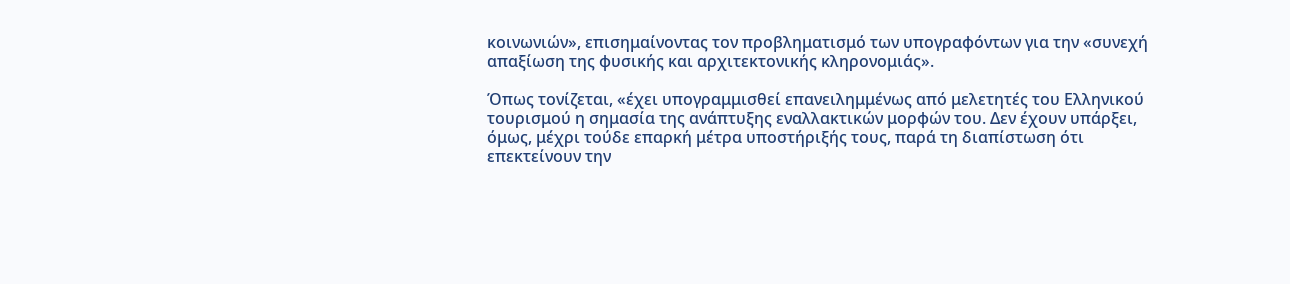κοινωνιών», επισημαίνοντας τον προβληματισμό των υπογραφόντων για την «συνεχή απαξίωση της φυσικής και αρχιτεκτονικής κληρονομιάς».

Όπως τονίζεται, «έχει υπογραμμισθεί επανειλημμένως από μελετητές του Ελληνικού τουρισμού η σημασία της ανάπτυξης εναλλακτικών μορφών του. Δεν έχουν υπάρξει, όμως, μέχρι τούδε επαρκή μέτρα υποστήριξής τους, παρά τη διαπίστωση ότι επεκτείνουν την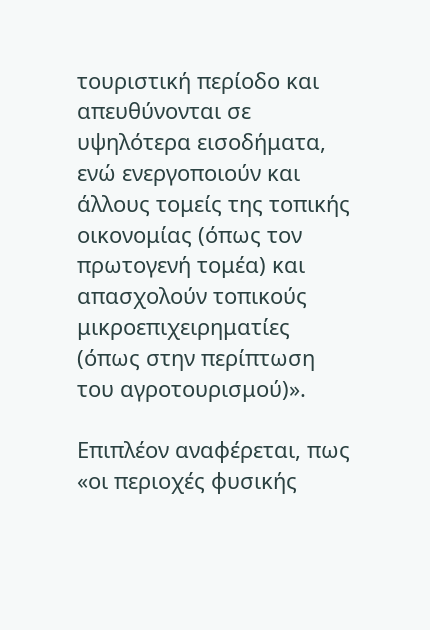τουριστική περίοδο και απευθύνονται σε υψηλότερα εισοδήματα, ενώ ενεργοποιούν και άλλους τομείς της τοπικής οικονομίας (όπως τον πρωτογενή τομέα) και απασχολούν τοπικούς μικροεπιχειρηματίες (όπως στην περίπτωση του αγροτουρισμού)».

Επιπλέον αναφέρεται, πως «οι περιοχές φυσικής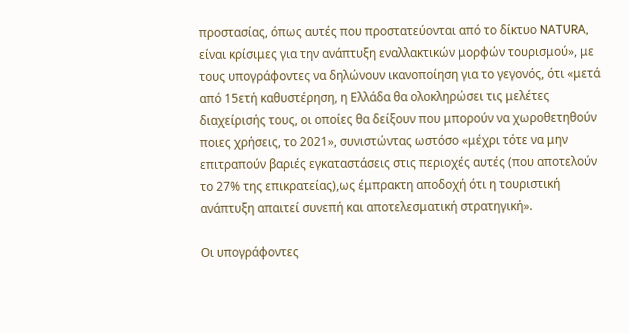προστασίας, όπως αυτές που προστατεύονται από το δίκτυο NATURA, είναι κρίσιμες για την ανάπτυξη εναλλακτικών μορφών τουρισμού», με τους υπογράφοντες να δηλώνουν ικανοποίηση για το γεγονός, ότι «μετά από 15ετή καθυστέρηση, η Ελλάδα θα ολοκληρώσει τις μελέτες διαχείρισής τους, οι οποίες θα δείξουν που μπορούν να χωροθετηθούν ποιες χρήσεις, το 2021», συνιστώντας ωστόσο «μέχρι τότε να μην επιτραπούν βαριές εγκαταστάσεις στις περιοχές αυτές (που αποτελούν το 27% της επικρατείας),ως έμπρακτη αποδοχή ότι η τουριστική ανάπτυξη απαιτεί συνεπή και αποτελεσματική στρατηγική».

Οι υπογράφοντες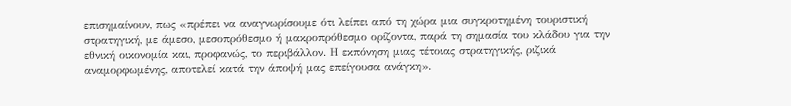επισημαίνουν, πως «πρέπει να αναγνωρίσουμε ότι λείπει από τη χώρα μια συγκροτημένη τουριστική στρατηγική, με άμεσο, μεσοπρόθεσμο ή μακροπρόθεσμο ορίζοντα, παρά τη σημασία του κλάδου για την εθνική οικονομία και, προφανώς, το περιβάλλον. Η εκπόνηση μιας τέτοιας στρατηγικής, ριζικά αναμορφωμένης, αποτελεί κατά την άποψή μας επείγουσα ανάγκη».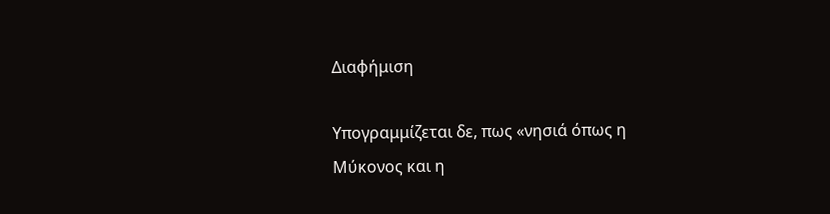Διαφήμιση

Υπογραμμίζεται δε, πως «νησιά όπως η Μύκονος και η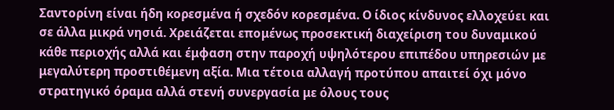Σαντορίνη είναι ήδη κορεσμένα ή σχεδόν κορεσμένα. Ο ίδιος κίνδυνος ελλοχεύει και σε άλλα μικρά νησιά. Χρειάζεται επομένως προσεκτική διαχείριση του δυναμικού κάθε περιοχής αλλά και έμφαση στην παροχή υψηλότερου επιπέδου υπηρεσιών με μεγαλύτερη προστιθέμενη αξία. Μια τέτοια αλλαγή προτύπου απαιτεί όχι μόνο στρατηγικό όραμα αλλά στενή συνεργασία με όλους τους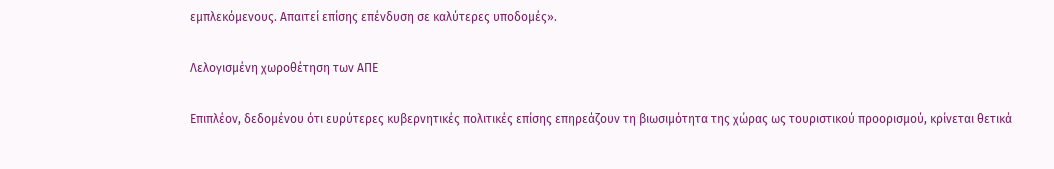εμπλεκόμενους. Απαιτεί επίσης επένδυση σε καλύτερες υποδομές».

Λελογισμένη χωροθέτηση των ΑΠΕ

Επιπλέον, δεδομένου ότι ευρύτερες κυβερνητικές πολιτικές επίσης επηρεάζουν τη βιωσιμότητα της χώρας ως τουριστικού προορισμού, κρίνεται θετικά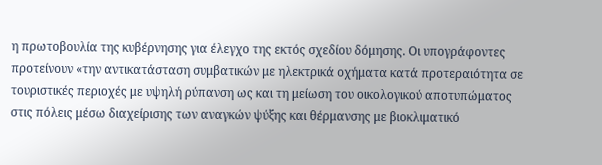η πρωτοβουλία της κυβέρνησης για έλεγχο της εκτός σχεδίου δόμησης. Οι υπογράφοντες προτείνουν «την αντικατάσταση συμβατικών με ηλεκτρικά οχήματα κατά προτεραιότητα σε τουριστικές περιοχές με υψηλή ρύπανση ως και τη μείωση του οικολογικού αποτυπώματος στις πόλεις μέσω διαχείρισης των αναγκών ψύξης και θέρμανσης με βιοκλιματικό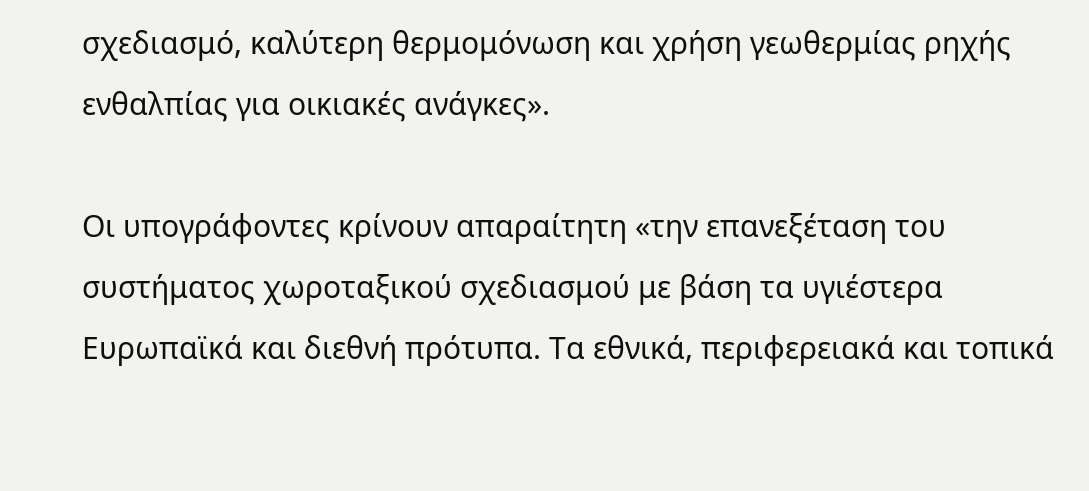σχεδιασμό, καλύτερη θερμομόνωση και χρήση γεωθερμίας ρηχής ενθαλπίας για οικιακές ανάγκες».

Οι υπογράφοντες κρίνουν απαραίτητη «την επανεξέταση του συστήματος χωροταξικού σχεδιασμού με βάση τα υγιέστερα Ευρωπαϊκά και διεθνή πρότυπα. Τα εθνικά, περιφερειακά και τοπικά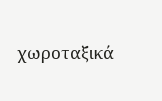χωροταξικά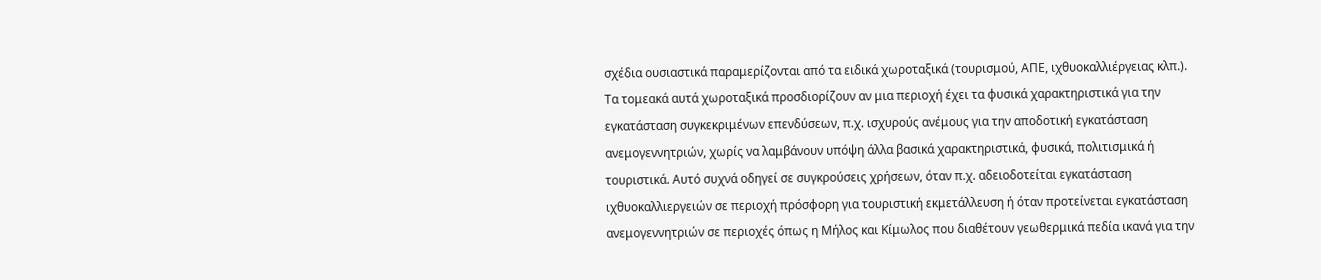σχέδια ουσιαστικά παραμερίζονται από τα ειδικά χωροταξικά (τουρισμού, ΑΠΕ, ιχθυοκαλλιέργειας κλπ.). Τα τομεακά αυτά χωροταξικά προσδιορίζουν αν μια περιοχή έχει τα φυσικά χαρακτηριστικά για την εγκατάσταση συγκεκριμένων επενδύσεων, π.χ. ισχυρούς ανέμους για την αποδοτική εγκατάσταση ανεμογεννητριών, χωρίς να λαμβάνουν υπόψη άλλα βασικά χαρακτηριστικά, φυσικά, πολιτισμικά ή τουριστικά. Αυτό συχνά οδηγεί σε συγκρούσεις χρήσεων, όταν π.χ. αδειοδοτείται εγκατάσταση ιχθυοκαλλιεργειών σε περιοχή πρόσφορη για τουριστική εκμετάλλευση ή όταν προτείνεται εγκατάσταση ανεμογεννητριών σε περιοχές όπως η Μήλος και Κίμωλος που διαθέτουν γεωθερμικά πεδία ικανά για την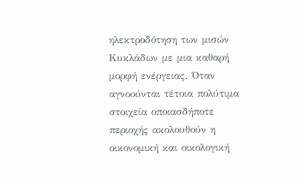ηλεκτροδότηση των μισών Κυκλάδων με μια καθαρή μορφή ενέργειας. Όταν αγνοούνται τέτοια πολύτιμα στοιχεία οποιασδήποτε περιοχής ακολουθούν η οικονομική και οικολογική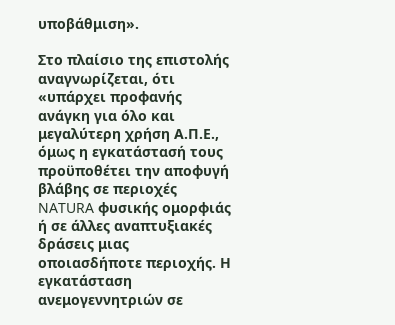υποβάθμιση».

Στο πλαίσιο της επιστολής αναγνωρίζεται, ότι «υπάρχει προφανής ανάγκη για όλο και μεγαλύτερη χρήση Α.Π.Ε., όμως η εγκατάστασή τους προϋποθέτει την αποφυγή βλάβης σε περιοχές NATURA φυσικής ομορφιάς ή σε άλλες αναπτυξιακές δράσεις μιας οποιασδήποτε περιοχής. Η εγκατάσταση ανεμογεννητριών σε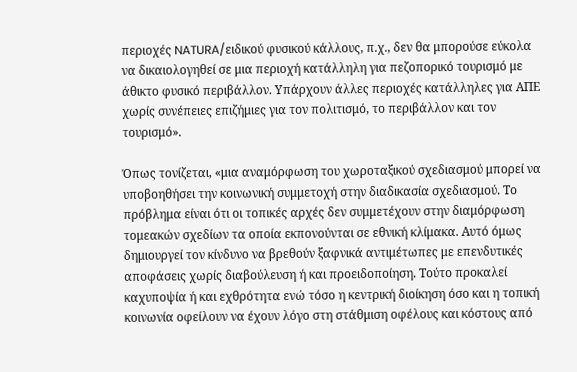περιοχές NATURA/ειδικού φυσικού κάλλους, π.χ., δεν θα μπορούσε εύκολα να δικαιολογηθεί σε μια περιοχή κατάλληλη για πεζοπορικό τουρισμό με άθικτο φυσικό περιβάλλον. Υπάρχουν άλλες περιοχές κατάλληλες για ΑΠΕ χωρίς συνέπειες επιζήμιες για τον πολιτισμό, το περιβάλλον και τον τουρισμό».

Όπως τονίζεται, «μια αναμόρφωση του χωροταξικού σχεδιασμού μπορεί να υποβοηθήσει την κοινωνική συμμετοχή στην διαδικασία σχεδιασμού. Το πρόβλημα είναι ότι οι τοπικές αρχές δεν συμμετέχουν στην διαμόρφωση τομεακών σχεδίων τα οποία εκπονούνται σε εθνική κλίμακα. Αυτό όμως δημιουργεί τον κίνδυνο να βρεθούν ξαφνικά αντιμέτωπες με επενδυτικές αποφάσεις χωρίς διαβούλευση ή και προειδοποίηση. Τούτο προκαλεί καχυποψία ή και εχθρότητα ενώ τόσο η κεντρική διοίκηση όσο και η τοπική κοινωνία οφείλουν να έχουν λόγο στη στάθμιση οφέλους και κόστους από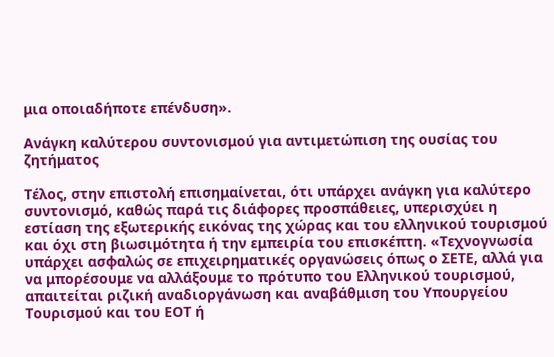μια οποιαδήποτε επένδυση».

Ανάγκη καλύτερου συντονισμού για αντιμετώπιση της ουσίας του ζητήματος

Τέλος, στην επιστολή επισημαίνεται, ότι υπάρχει ανάγκη για καλύτερο συντονισμό, καθώς παρά τις διάφορες προσπάθειες, υπερισχύει η εστίαση της εξωτερικής εικόνας της χώρας και του ελληνικού τουρισμού και όχι στη βιωσιμότητα ή την εμπειρία του επισκέπτη. «Τεχνογνωσία υπάρχει ασφαλώς σε επιχειρηματικές οργανώσεις όπως ο ΣΕΤΕ, αλλά για να μπορέσουμε να αλλάξουμε το πρότυπο του Ελληνικού τουρισμού, απαιτείται ριζική αναδιοργάνωση και αναβάθμιση του Υπουργείου Τουρισμού και του ΕΟΤ ή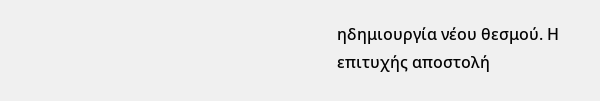ηδημιουργία νέου θεσμού. Η επιτυχής αποστολή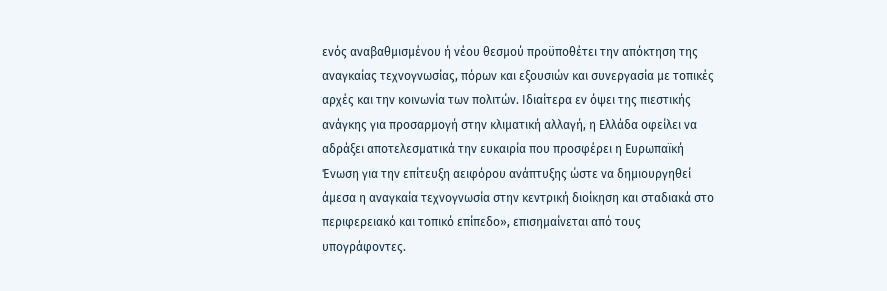ενός αναβαθμισμένου ή νέου θεσμού προϋποθέτει την απόκτηση της αναγκαίας τεχνογνωσίας, πόρων και εξουσιών και συνεργασία με τοπικές αρχές και την κοινωνία των πολιτών. Ιδιαίτερα εν όψει της πιεστικής ανάγκης για προσαρμογή στην κλιματική αλλαγή, η Ελλάδα οφείλει να αδράξει αποτελεσματικά την ευκαιρία που προσφέρει η Ευρωπαϊκή Ένωση για την επίτευξη αειφόρου ανάπτυξης ώστε να δημιουργηθεί άμεσα η αναγκαία τεχνογνωσία στην κεντρική διοίκηση και σταδιακά στο περιφερειακό και τοπικό επίπεδο», επισημαίνεται από τους υπογράφοντες.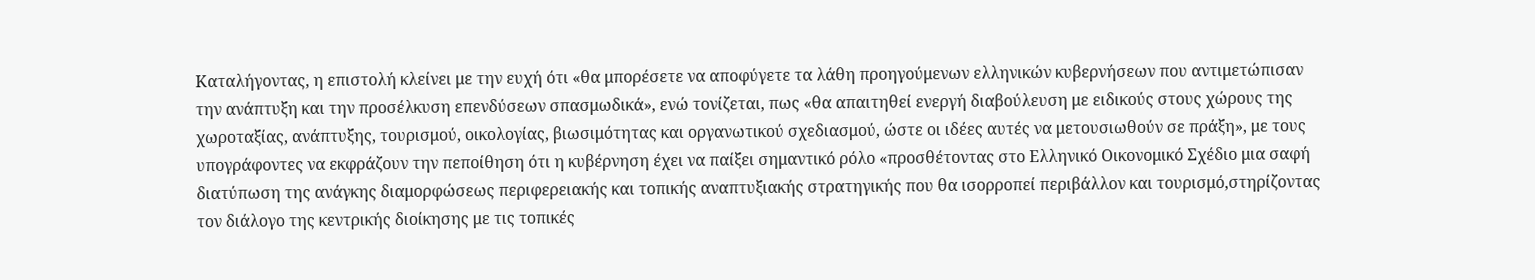Καταλήγοντας, η επιστολή κλείνει με την ευχή ότι «θα μπορέσετε να αποφύγετε τα λάθη προηγούμενων ελληνικών κυβερνήσεων που αντιμετώπισαν την ανάπτυξη και την προσέλκυση επενδύσεων σπασμωδικά», ενώ τονίζεται, πως «θα απαιτηθεί ενεργή διαβούλευση με ειδικούς στους χώρους της χωροταξίας, ανάπτυξης, τουρισμού, οικολογίας, βιωσιμότητας και οργανωτικού σχεδιασμού, ώστε οι ιδέες αυτές να μετουσιωθούν σε πράξη», με τους υπογράφοντες να εκφράζουν την πεποίθηση ότι η κυβέρνηση έχει να παίξει σημαντικό ρόλο «προσθέτοντας στο Ελληνικό Οικονομικό Σχέδιο μια σαφή διατύπωση της ανάγκης διαμορφώσεως περιφερειακής και τοπικής αναπτυξιακής στρατηγικής που θα ισορροπεί περιβάλλον και τουρισμό,στηρίζοντας τον διάλογο της κεντρικής διοίκησης με τις τοπικές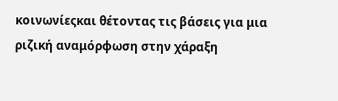κοινωνίεςκαι θέτοντας τις βάσεις για μια ριζική αναμόρφωση στην χάραξη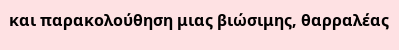και παρακολούθηση μιας βιώσιμης, θαρραλέας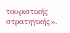τουριστικής στρατηγικής».